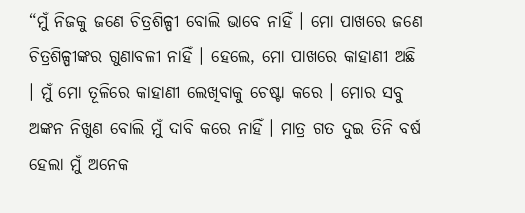“ମୁଁ ନିଜକୁ ଜଣେ ଚିତ୍ରଶିଳ୍ପୀ ବୋଲି ଭାବେ ନାହିଁ । ମୋ ପାଖରେ ଜଣେ ଚିତ୍ରଶିଳ୍ପୀଙ୍କର ଗୁଣାବଳୀ ନାହିଁ । ହେଲେ, ମୋ ପାଖରେ କାହାଣୀ ଅଛି । ମୁଁ ମୋ ତୂଳିରେ କାହାଣୀ ଲେଖିବାକୁ ଚେଷ୍ଟା କରେ । ମୋର ସବୁ ଅଙ୍କନ ନିଖୁଣ ବୋଲି ମୁଁ ଦାବି କରେ ନାହିଁ । ମାତ୍ର ଗତ ଦୁଇ ତିନି ବର୍ଷ ହେଲା ମୁଁ ଅନେକ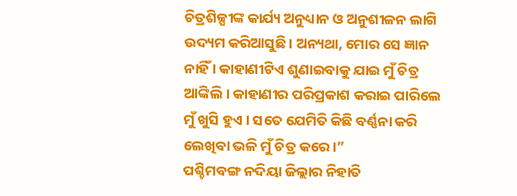ଚିତ୍ରଶିଳ୍ପୀଙ୍କ କାର୍ଯ୍ୟ ଅନୁଧ୍ୟାନ ଓ ଅନୁଶୀଳନ ଲାଗି ଉଦ୍ୟମ କରିଆସୁଛି । ଅନ୍ୟଥା, ମୋର ସେ ଜ୍ଞାନ ନାହିଁ । କାହାଣୀଟିଏ ଶୁଣାଇବାକୁ ଯାଇ ମୁଁ ଚିତ୍ର ଆଙ୍କିଲି । କାହାଣୀର ପରିପ୍ରକାଶ କରାଇ ପାରିଲେ ମୁଁ ଖୁସି ହୁଏ । ସତେ ଯେମିତି କିଛି ବର୍ଣ୍ଣନା କରି ଲେଖିବା ଭଳି ମୁଁ ଚିତ୍ର କରେ ।”
ପଶ୍ଚିମବଙ୍ଗ ନଦିୟା ଜିଲ୍ଲାର ନିହାତି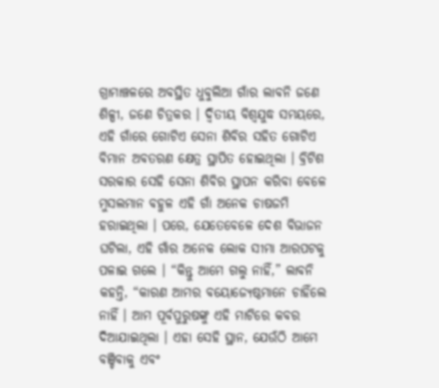ଗ୍ରାମାଞ୍ଚଳରେ ଅବସ୍ଥିତ ଧୁବୁଲିଆ ଗାଁର ଲାବନି ଜଣେ ଶିଳ୍ପୀ, ଜଣେ ଚିତ୍ରକର । ଦ୍ୱିତୀୟ ବିଶ୍ୱଯୁଦ୍ଧ ସମୟରେ, ଏହି ଗାଁରେ ଗୋଟିଏ ସେନା ଶିବିର ସହିତ ଗୋଟିଏ ବିମାନ ଅବତରଣ କ୍ଷେତ୍ର ସ୍ଥାପିତ ହୋଇଥିଲା । ବ୍ରିଟିଶ ସରକାର ସେହି ସେନା ଶିବିର ସ୍ଥାପନ କରିବା ବେଳେ ମୁସଲମାନ ବହୁଳ ଏହି ଗାଁ ଅନେକ ଚାଷଜମି ହରାଇଥିଲା । ପରେ, ଯେତେବେଳେ ଦେଶ ବିଭାଜନ ଘଟିଲା, ଏହି ଗାଁର ଅନେକ ଲୋକ ସୀମା ଆରପଟକୁ ପଳାଇ ଗଲେ । “କିନ୍ତୁ ଆମେ ଗଲୁ ନାହିଁ,” ଲାବନି କହନ୍ତି, “କାରଣ ଆମର ବୟୋଜ୍ୟେଷ୍ଠମାନେ ଚାହିଁଲେ ନାହିଁ । ଆମ ପୂର୍ବପୁରୁଷଙ୍କୁ ଏହି ମାଟିରେ କବର ଦିଆଯାଇଥିଲା । ଏହା ସେହି ସ୍ଥାନ, ଯେଉଁଠି ଆମେ ବଞ୍ଚିବାକୁ ଏବଂ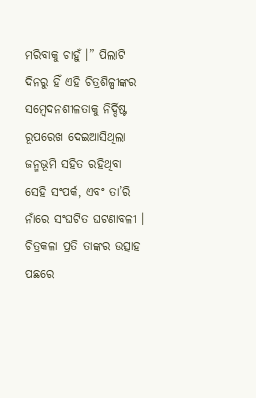ମରିବାକୁ ଚାହୁଁ ।” ପିଲାଟି ଦିନରୁ ହିଁ ଏହି ଚିତ୍ରଶିଳ୍ପୀଙ୍କର ସମ୍ବେଦନଶୀଳତାକୁ ନିର୍ଦ୍ଦିଷ୍ଟ ରୂପରେଖ ଦେଇଆସିଥିଲା ଜନ୍ମଭୂମି ସହିତ ରହିଥିବା ସେହି ସଂପର୍କ, ଏବଂ ତା’ରି ନାଁରେ ସଂଘଟିତ ଘଟଣାବଳୀ ।
ଚିତ୍ରକଳା ପ୍ରତି ତାଙ୍କର ଉତ୍ସାହ ପଛରେ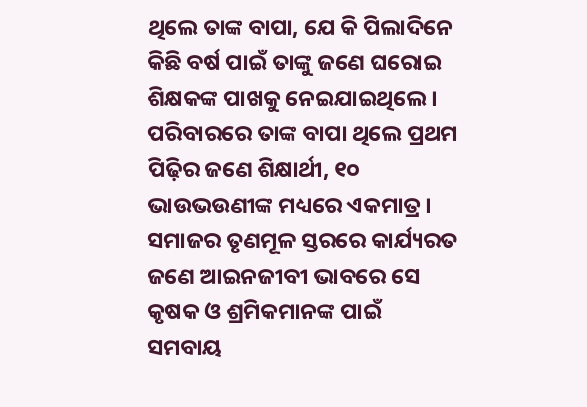ଥିଲେ ତାଙ୍କ ବାପା, ଯେ କି ପିଲାଦିନେ କିଛି ବର୍ଷ ପାଇଁ ତାଙ୍କୁ ଜଣେ ଘରୋଇ ଶିକ୍ଷକଙ୍କ ପାଖକୁ ନେଇଯାଇଥିଲେ । ପରିବାରରେ ତାଙ୍କ ବାପା ଥିଲେ ପ୍ରଥମ ପିଢ଼ିର ଜଣେ ଶିକ୍ଷାର୍ଥୀ, ୧୦ ଭାଉଭଉଣୀଙ୍କ ମଧ୍ୟରେ ଏକମାତ୍ର । ସମାଜର ତୃଣମୂଳ ସ୍ତରରେ କାର୍ଯ୍ୟରତ ଜଣେ ଆଇନଜୀବୀ ଭାବରେ ସେ କୃଷକ ଓ ଶ୍ରମିକମାନଙ୍କ ପାଇଁ ସମବାୟ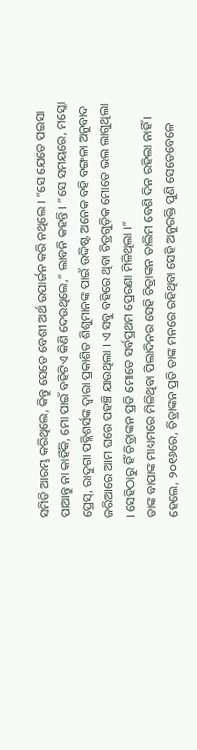ସମିତି ଆରମ୍ଭ କରିଥିଲେ, କିନ୍ତୁ ସେତେ ବେଶୀ ଅର୍ଥ ଉପାର୍ଜନ କରି ନଥିଲେ । “ସେ ଯେତେ ପଇସା ପାଆନ୍ତୁ ନା କାହିଁକି, ମୋ ପାଇଁ ବହିଟିଏ କିଣି ଦେଉଥିଲେ,” ଲାବନି କହନ୍ତି । “ସେ ସମୟରେ, ମସ୍କୋ ପ୍ରେସ୍, ରାଦୁଗା ପବ୍ଲିଶର୍ସଙ୍କ ଦ୍ୱାରା ପ୍ରକାଶିତ ଶିଶୁମାନଙ୍କ ପାଇଁ ଉଦ୍ଦିଷ୍ଟ ଅନେକ ବହି ବଙ୍ଗଳା ଅନୁବାଦ ଜରିଆରେ ଆମ ଘରେ ପହଞ୍ଚି ଯାଉଥିଲା । ଏ ସବୁ ବହିରେ ଥିବା ଚିତ୍ରଗୁଡ଼ିକ ମୋତେ ଭଲ ଲାଗୁଥିଲା । ସେହିଠାରୁ ହିଁ ଚିତ୍ରାଙ୍କନ ପ୍ରତି ମୋତେ ସର୍ବପ୍ରଥମ ପ୍ରେରଣା ମିଳିଥିଲା ।”
ତାଙ୍କ ବାପାଙ୍କ ମାଧ୍ୟମରେ ମିଳିଥିବା ପିଲାଦିନର ସେହି ଚିତ୍ରାଙ୍କନ ତାଲିମ ବେଶି ଦିନ ରହିଲା ନାହିଁ । ହେଲେ, ୨୦୧୬ରେ, ଚିତ୍ରାଙ୍କନ ପ୍ରତି ତାଙ୍କ ମନରେ ରହିଥିବା ସେହି ଅନୁରକ୍ତି ପୁଣି ସେତେବେଳେ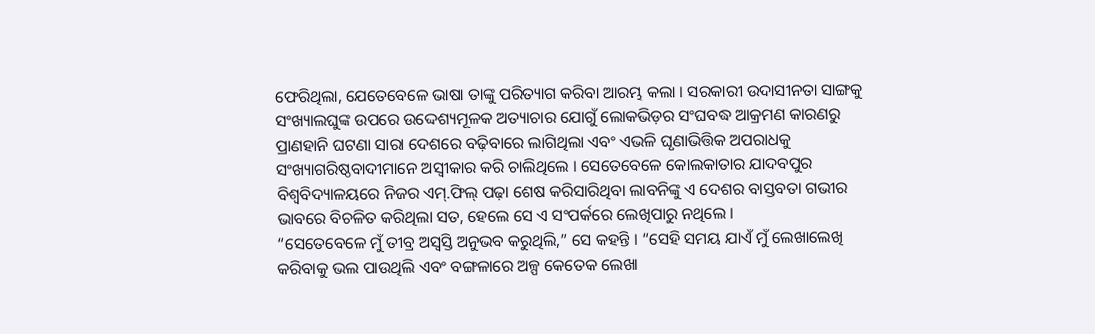ଫେରିଥିଲା, ଯେତେବେଳେ ଭାଷା ତାଙ୍କୁ ପରିତ୍ୟାଗ କରିବା ଆରମ୍ଭ କଲା । ସରକାରୀ ଉଦାସୀନତା ସାଙ୍ଗକୁ ସଂଖ୍ୟାଲଘୁଙ୍କ ଉପରେ ଉଦ୍ଦେଶ୍ୟମୂଳକ ଅତ୍ୟାଚାର ଯୋଗୁଁ ଲୋକଭିଡ଼ର ସଂଘବଦ୍ଧ ଆକ୍ରମଣ କାରଣରୁ ପ୍ରାଣହାନି ଘଟଣା ସାରା ଦେଶରେ ବଢ଼ିବାରେ ଲାଗିଥିଲା ଏବଂ ଏଭଳି ଘୃଣାଭିତ୍ତିକ ଅପରାଧକୁ ସଂଖ୍ୟାଗରିଷ୍ଠବାଦୀମାନେ ଅସ୍ୱୀକାର କରି ଚାଲିଥିଲେ । ସେତେବେଳେ କୋଲକାତାର ଯାଦବପୁର ବିଶ୍ୱବିଦ୍ୟାଳୟରେ ନିଜର ଏମ୍.ଫିଲ୍ ପଢ଼ା ଶେଷ କରିସାରିଥିବା ଲାବନିଙ୍କୁ ଏ ଦେଶର ବାସ୍ତବତା ଗଭୀର ଭାବରେ ବିଚଳିତ କରିଥିଲା ସତ, ହେଲେ ସେ ଏ ସଂପର୍କରେ ଲେଖିପାରୁ ନଥିଲେ ।
“ସେତେବେଳେ ମୁଁ ତୀବ୍ର ଅସ୍ୱସ୍ତି ଅନୁଭବ କରୁଥିଲି,” ସେ କହନ୍ତି । “ସେହି ସମୟ ଯାଏଁ ମୁଁ ଲେଖାଲେଖି କରିବାକୁ ଭଲ ପାଉଥିଲି ଏବଂ ବଙ୍ଗଳାରେ ଅଳ୍ପ କେତେକ ଲେଖା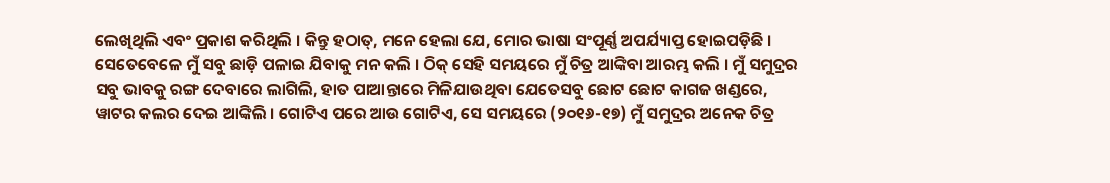ଲେଖିଥିଲି ଏବଂ ପ୍ରକାଶ କରିଥିଲି । କିନ୍ତୁ ହଠାତ୍, ମନେ ହେଲା ଯେ, ମୋର ଭାଷା ସଂପୂର୍ଣ୍ଣ ଅପର୍ଯ୍ୟାପ୍ତ ହୋଇପଡ଼ିଛି । ସେତେବେଳେ ମୁଁ ସବୁ ଛାଡ଼ି ପଳାଇ ଯିବାକୁ ମନ କଲି । ଠିକ୍ ସେହି ସମୟରେ ମୁଁ ଚିତ୍ର ଆଙ୍କିବା ଆରମ୍ଭ କଲି । ମୁଁ ସମୁଦ୍ରର ସବୁ ଭାବକୁ ରଙ୍ଗ ଦେବାରେ ଲାଗିଲି, ହାତ ପାଆନ୍ତାରେ ମିଳିଯାଉଥିବା ଯେତେସବୁ ଛୋଟ ଛୋଟ କାଗଜ ଖଣ୍ଡରେ, ୱାଟର କଲର ଦେଇ ଆଙ୍କିଲି । ଗୋଟିଏ ପରେ ଆଉ ଗୋଟିଏ, ସେ ସମୟରେ (୨୦୧୬-୧୭) ମୁଁ ସମୁଦ୍ରର ଅନେକ ଚିତ୍ର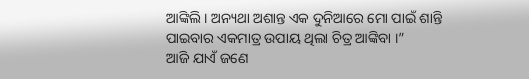ଆଙ୍କିଲି । ଅନ୍ୟଥା ଅଶାନ୍ତ ଏକ ଦୁନିଆରେ ମୋ ପାଇଁ ଶାନ୍ତି ପାଇବାର ଏକମାତ୍ର ଉପାୟ ଥିଲା ଚିତ୍ର ଆଙ୍କିବା ।”
ଆଜି ଯାଏଁ ଜଣେ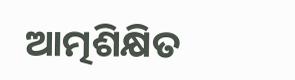ଆତ୍ମଶିକ୍ଷିତ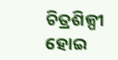ଚିତ୍ରଶିଳ୍ପୀ ହୋଇ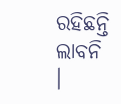ରହିଛନ୍ତି ଲାବନି ।